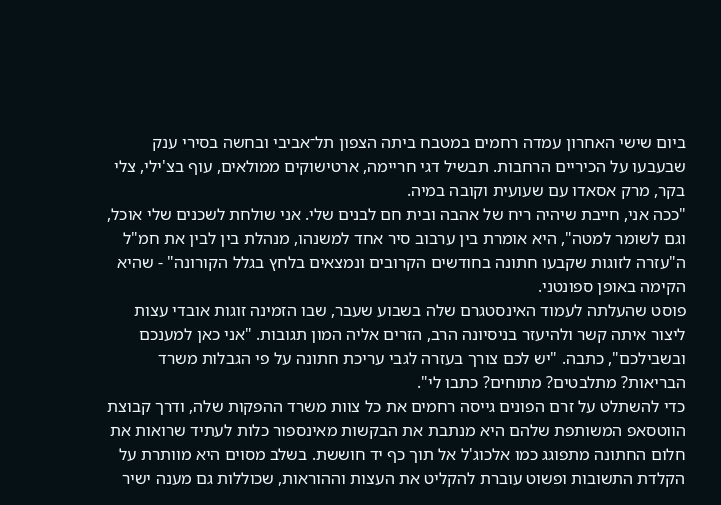ביום שישי האחרון עמדה רחמים במטבח ביתה הצפון תל־אביבי ובחשה בסירי ענק שבעבעו על הכיריים הרחבות. תבשיל דגי חריימה, ארטישוקים ממולאים, עוף בצ'ילי, צלי בקר, מרק אסאדו עם שעועית וקובה במיה.
"ככה אני, חייבת שיהיה ריח של אהבה ובית חם לבנים שלי. אני שולחת לשכנים שלי אוכל, וגם לשומר למטה", היא אומרת בין ערבוב סיר אחד למשנהו, מנהלת בין לבין את חמ"ל ה"עזרה לזוגות שקבעו חתונה בחודשים הקרובים ונמצאים בלחץ בגלל הקורונה" - שהיא הקימה באופן ספונטני.
פוסט שהעלתה לעמוד האינסטגרם שלה בשבוע שעבר, שבו הזמינה זוגות אובדי עצות ליצור איתה קשר ולהיעזר בניסיונה הרב, הזרים אליה המון תגובות. "אני כאן למענכם ובשבילכם", כתבה. "יש לכם צורך בעזרה לגבי עריכת חתונה על פי הגבלות משרד הבריאות? מתלבטים? מתוחים? כתבו לי".
כדי להשתלט על זרם הפונים גייסה רחמים את כל צוות משרד ההפקות שלה, ודרך קבוצת הווטסאפ המשותפת שלהם היא מנתבת את הבקשות מאינספור כלות לעתיד שרואות את חלום החתונה מתפוגג כמו אלכוג'ל אל תוך כף יד חוששת. בשלב מסוים היא מוותרת על הקלדת התשובות ופשוט עוברת להקליט את העצות וההוראות, שכוללות גם מענה ישיר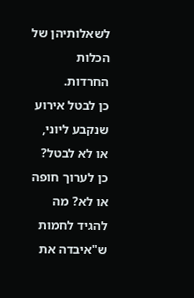לשאלותיהן של הכלות החרדות.
כן לבטל אירוע שנקבע ליוני, או לא לבטל? כן לערוך חופה או לא? מה להגיד לחמות ש"איבדה את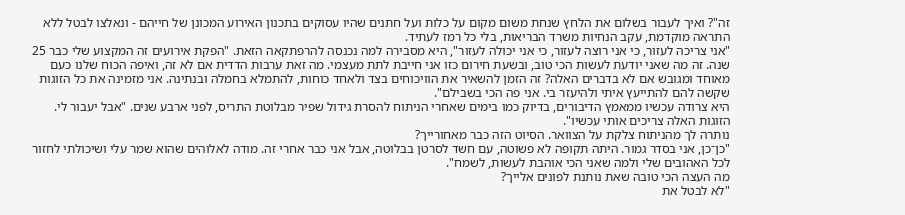זה"? ואיך לעבור בשלום את הלחץ שנחת משום מקום על כלות ועל חתנים שהיו עסוקים בתכנון האירוע המכונן של חייהם - ונאלצו לבטל ללא התראה מוקדמת, עקב הנחיות משרד הבריאות, בלי כל רמז לעתיד.
"אני צריכה לעזור, כי אני רוצה לעזור, כי אני יכולה לעזור", היא מסבירה למה נכנסה להרפתקאה הזאת. "הפקת אירועים זה המקצוע שלי כבר 25 שנה. זה מה שאני יודעת לעשות הכי טוב, ובשעת חירום כזו אני חייבת לתת מעצמי. מה זאת ערבות הדדית אם לא זה, ואיפה הכוח שלנו כעם מאוחד ומגובש אם לא בדברים האלה? זה הזמן להשאיר את הוויכוחים בצד ולאחד כוחות, להתמלא בחמלה ובנתינה. אני מזמינה את כל הזוגות שקשה להם להתייעץ איתי ולהיעזר בי. אני פה הכי בשבילם".
היא צרודה עכשיו ממאמץ הדיבורים, בדיוק כמו בימים שאחרי הניתוח להסרת גידול שפיר מבלוטת התריס, לפני ארבע שנים. "אבל יעבור לי. הזוגות האלה צריכים אותי עכשיו".
נותרה לך מהניתוח צלקת על הצוואר. הסיוט הזה כבר מאחורייך?
"כן־כן, אני בסדר גמור. היתה תקופה לא פשוטה, עם חשד לסרטן בבלוטה, אבל אני כבר אחרי זה. מודה לאלוהים שהוא שמר עלי ושיכולתי לחזור לכל האהובים שלי ולמה שאני הכי אוהבת לעשות, לשמח".
מה העצה הכי טובה שאת נותנת לפונים אלייך?
"לא לבטל את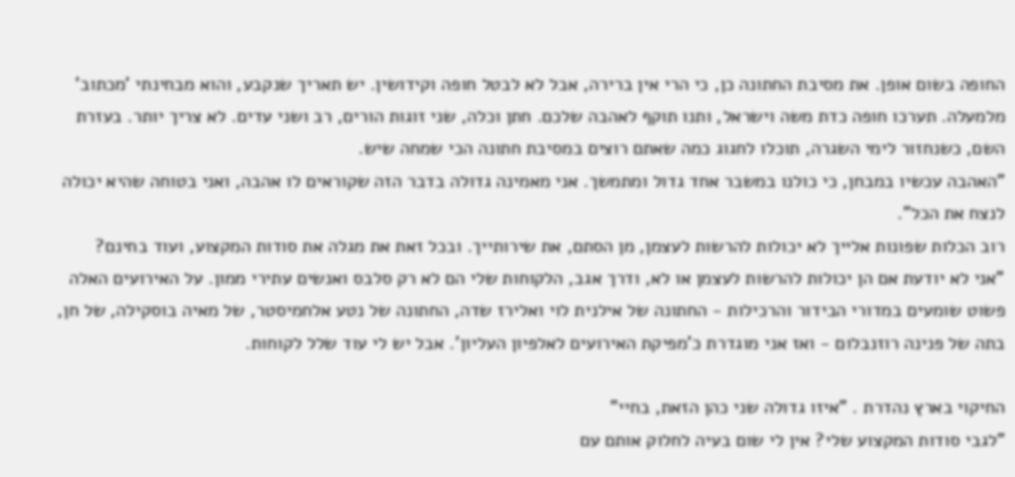החופה בשום אופן. את מסיבת החתונה כן, כי הרי אין ברירה, אבל לא לבטל חופה וקידושין. יש תאריך שנקבע, והוא מבחינתי 'מכתוב' מלמעלה. תערכו חופה כדת משה וישראל, ותנו תוקף לאהבה שלכם. חתן וכלה, שני זוגות הורים, רב ושני עדים. לא צריך יותר. בעזרת השם, כשנחזור לימי השגרה, תוכלו לחגוג כמה שאתם רוצים במסיבת חתונה הכי שמחה שיש.
"האהבה עכשיו במבחן, כי כולנו במשבר אחד גדול ומתמשך. אני מאמינה גדולה בדבר הזה שקוראים לו אהבה, ואני בטוחה שהיא יכולה לנצח את הכל".
רוב הכלות שפונות אלייך לא יכולות להרשות לעצמן, מן הסתם, את שירותייך. ובכל זאת את מגלה את סודות המקצוע, ועוד בחינם?
"אני לא יודעת אם הן יכולות להרשות לעצמן או לא, ודרך אגב, הלקוחות שלי הם לא רק סלבס ואנשים עתירי ממון. על האירועים האלה פשוט שומעים במדורי הבידור והרכילות - החתונה של אילנית לוי ואלירז שדה, החתונה של נטע אלחמיסטר, של מאיה בוסקילה, של חן, בתה של פנינה רוזנבלום - ואז אני מוגדרת כ'מפיקת האירועים לאלפיון העליון'. אבל יש לי עוד שלל לקוחות.

החיקוי בארץ נהדרת . "איזו גדולה שני כהן הזאת, בחיי"
"לגבי סודות המקצוע שלי? אין לי שום בעיה לחלוק אותם עם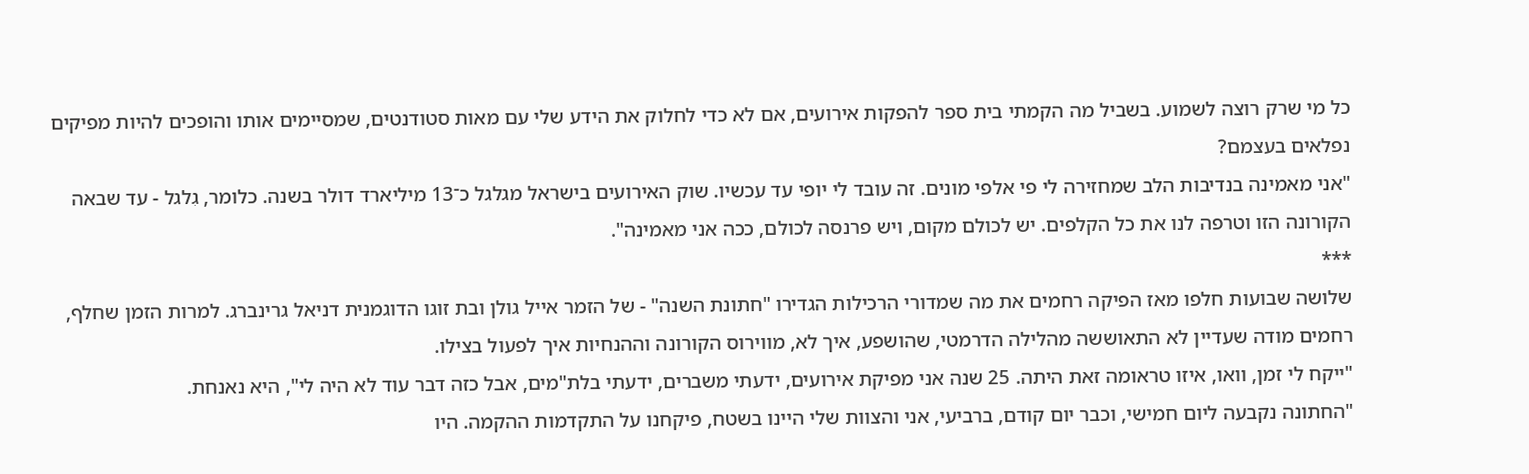כל מי שרק רוצה לשמוע. בשביל מה הקמתי בית ספר להפקות אירועים, אם לא כדי לחלוק את הידע שלי עם מאות סטודנטים, שמסיימים אותו והופכים להיות מפיקים נפלאים בעצמם?
"אני מאמינה בנדיבות הלב שמחזירה לי פי אלפי מונים. זה עובד לי יופי עד עכשיו. שוק האירועים בישראל מגלגל כ־13 מיליארד דולר בשנה. כלומר, גִלגל - עד שבאה הקורונה הזו וטרפה לנו את כל הקלפים. יש לכולם מקום, ויש פרנסה לכולם, ככה אני מאמינה".
***
שלושה שבועות חלפו מאז הפיקה רחמים את מה שמדורי הרכילות הגדירו "חתונת השנה" - של הזמר אייל גולן ובת זוגו הדוגמנית דניאל גרינברג. למרות הזמן שחלף, רחמים מודה שעדיין לא התאוששה מהלילה הדרמטי, שהושפע, איך לא, מווירוס הקורונה וההנחיות איך לפעול בצילו.
"ייקח לי זמן, וואו, איזו טראומה זאת היתה. 25 שנה אני מפיקת אירועים, ידעתי משברים, ידעתי בלת"מים, אבל כזה דבר עוד לא היה לי", היא נאנחת.
"החתונה נקבעה ליום חמישי, וכבר יום קודם, ברביעי, אני והצוות שלי היינו בשטח, פיקחנו על התקדמות ההקמה. היו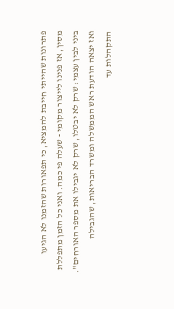פתרונות שהייתי חייבת להמציא, כי תפאורות שהזמנו לא הגיעו מסין, אז פנינו לייצור מקומי - שעלה פי כמה. ואני כל הזמן מתפללת ביני לבין עצמי: שרק לא יבטלו, שרק לא יגבילו את מספר האורחים".
ואז יצאה הודעת ראש הממשלה ומשרד הבריאות, שהגבילה התקהלות עד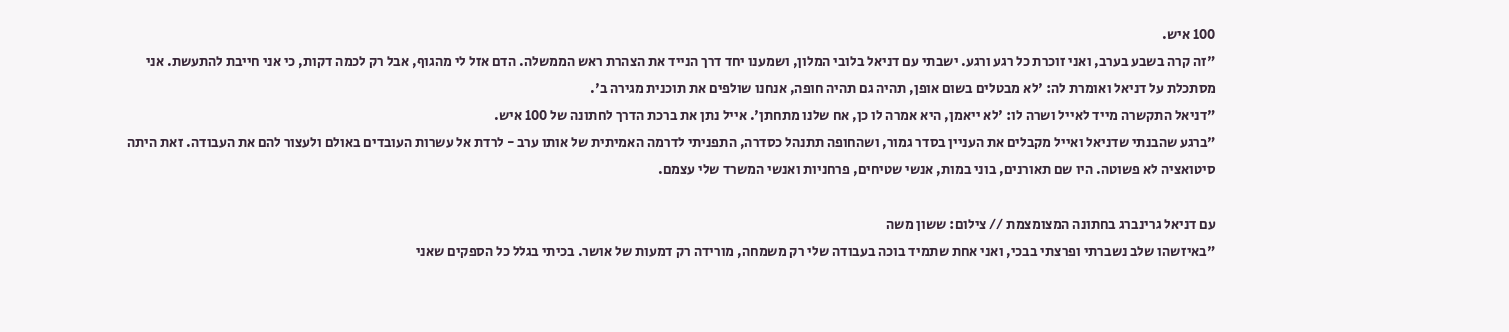100 איש.
"זה קרה בשבע בערב, ואני זוכרת כל רגע ורגע. ישבתי עם דניאל בלובי המלון, ושמענו יחד דרך הנייד את הצהרת ראש הממשלה. הדם אזל לי מהגוף, אבל רק לכמה דקות, כי אני חייבת להתעשת. אני מסתכלת על דניאל ואומרת לה: 'לא מבטלים בשום אופן, תהיה גם תהיה חופה, אנחנו שולפים את תוכנית מגירה ב'.
"דניאל התקשרה מייד לאייל ושרה לו: 'לא ייאמן, היא אמרה לו כן, אח שלנו מתחתן'. אייל נתן את ברכת הדרך לחתונה של 100 איש.
"ברגע שהבנתי שדניאל ואייל מקבלים את העניין בסדר גמור, ושהחופה תתנהל כסדרה, התפניתי לדרמה האמיתית של אותו ערב - לרדת אל עשרות העובדים באולם ולעצור להם את העבודה. זאת היתה סיטואציה לא פשוטה. היו שם תאורנים, בוני במות, אנשי שטיחים, פרחניות ואנשי המשרד שלי עצמם.

עם דניאל גרינברג בחתונה המצומצמת // צילום: ששון משה
"באיזשהו שלב נשברתי ופרצתי בבכי, ואני אחת שתמיד בוכה בעבודה שלי רק משמחה, מורידה רק דמעות של אושר. בכיתי בגלל כל הספקים שאני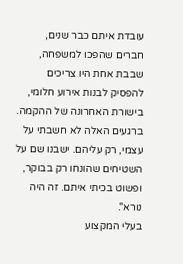עובדת איתם כבר שנים, חברים שהפכו למשפחה, שבבת אחת היו צריכים להפסיק לבנות אירוע חלומי, בישורת האחרונה של ההקמה. ברגעים האלה לא חשבתי על עצמי, רק עליהם. ישבנו שם על השטיחים שהונחו רק בבוקר, ופשוט בכיתי איתם. זה היה נורא".
בעלי המקצוע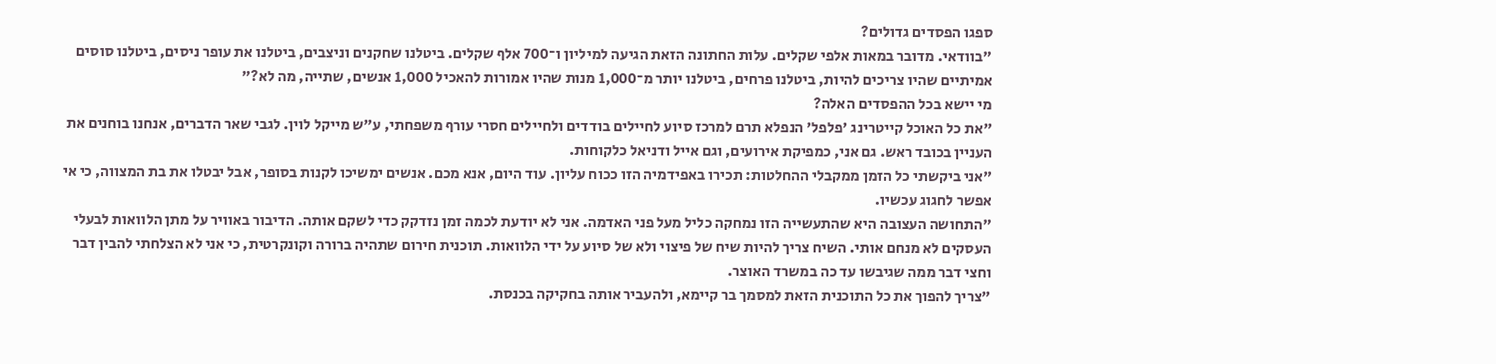ספגו הפסדים גדולים?
"בוודאי. מדובר במאות אלפי שקלים. עלות החתונה הזאת הגיעה למיליון ו־700 אלף שקלים. ביטלנו שחקנים וניצבים, ביטלנו את עופר ניסים, ביטלנו סוסים אמיתיים שהיו צריכים להיות, ביטלנו פרחים, ביטלנו יותר מ־1,000 מנות שהיו אמורות להאכיל 1,000 אנשים, שתייה, מה לא?"
מי יישא בכל ההפסדים האלה?
"את כל האוכל קייטרינג 'פלפל' הנפלא תרם למרכז סיוע לחיילים בודדים ולחיילים חסרי עורף משפחתי, ע"ש מייקל לוין. לגבי שאר הדברים, אנחנו בוחנים את העניין בכובד ראש. גם אני, כמפיקת אירועים, וגם אייל ודניאל כלקוחות.
"אני ביקשתי כל הזמן ממקבלי ההחלטות: תכירו באפידמיה הזו ככוח עליון. עוד היום, אנא מכם. אנשים ימשיכו לקנות בסופר, אבל יבטלו את בת המצווה, כי אי אפשר לחגוג עכשיו.
"התחושה העצובה היא שהתעשייה הזו נמחקה כליל מעל פני האדמה. אני לא יודעת לכמה זמן נזדקק כדי לשקם אותה. הדיבור באוויר על מתן הלוואות לבעלי העסקים לא מנחם אותי. השיח צריך להיות שיח של פיצוי ולא של סיוע על ידי הלוואות. תוכנית חירום שתהיה ברורה וקונקרטית, כי אני לא הצלחתי להבין דבר וחצי דבר ממה שגיבשו עד כה במשרד האוצר.
"צריך להפוך את כל התוכנית הזאת למסמך בר קיימא, ולהעביר אותה בחקיקה בכנסת.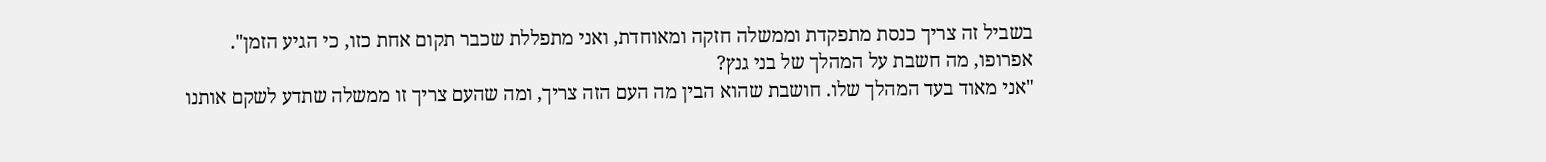בשביל זה צריך כנסת מתפקדת וממשלה חזקה ומאוחדת, ואני מתפללת שכבר תקום אחת כזו, כי הגיע הזמן".
אפרופו, מה חשבת על המהלך של בני גנץ?
"אני מאוד בעד המהלך שלו. חושבת שהוא הבין מה העם הזה צריך, ומה שהעם צריך זו ממשלה שתדע לשקם אותנו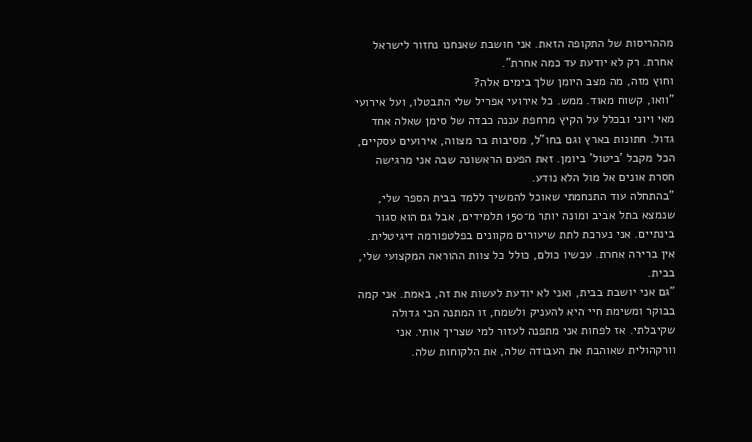מההריסות של התקופה הזאת. אני חושבת שאנחנו נחזור לישראל אחרת. רק לא יודעת עד כמה אחרת".
וחוץ מזה, מה מצב היומן שלך בימים אלה?
"וואו, קשוח מאוד. ממש. כל אירועי אפריל שלי התבטלו, ועל אירועי מאי ויוני ובכלל על הקיץ מרחפת עננה כבדה של סימן שאלה אחד גדול. חתונות בארץ וגם בחו"ל, מסיבות בר מצווה, אירועים עסקיים, הכל מקבל 'ביטול' ביומן. זאת הפעם הראשונה שבה אני מרגישה חסרת אונים אל מול הלא נודע.
"בהתחלה עוד התנחמתי שאוכל להמשיך ללמד בבית הספר שלי, שנמצא בתל אביב ומונה יותר מ־150 תלמידים, אבל גם הוא סגור בינתיים. אני נערכת לתת שיעורים מקוונים בפלטפורמה דיגיטלית. אין ברירה אחרת. עכשיו כולם, כולל כל צוות ההוראה המקצועי שלי, בבית.
"גם אני יושבת בבית, ואני לא יודעת לעשות את זה, באמת. אני קמה בבוקר ומשימת חיי היא להעניק ולשמח, זו המתנה הכי גדולה שקיבלתי. אז לפחות אני מתפנה לעזור למי שצריך אותי. אני וורקהולית שאוהבת את העבודה שלה, את הלקוחות שלה.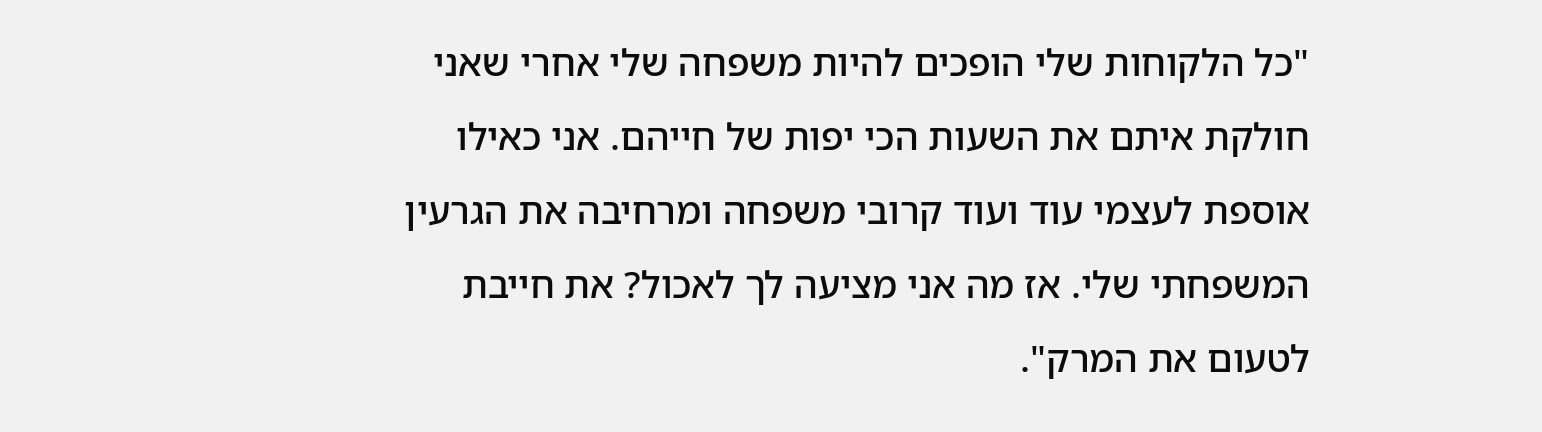"כל הלקוחות שלי הופכים להיות משפחה שלי אחרי שאני חולקת איתם את השעות הכי יפות של חייהם. אני כאילו אוספת לעצמי עוד ועוד קרובי משפחה ומרחיבה את הגרעין המשפחתי שלי. אז מה אני מציעה לך לאכול? את חייבת לטעום את המרק".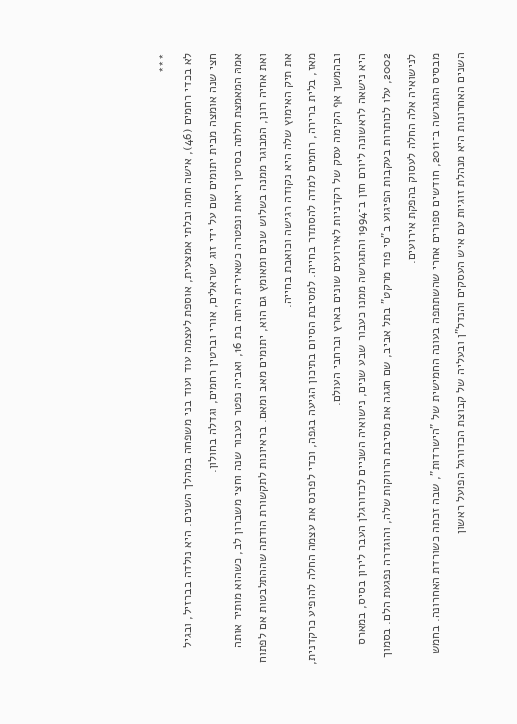***
לא בכדי רחמים (46), אישה חמה ובלתי אמצעית, אוספת לעצמה עוד ועוד בני משפחה במהלך השנים. היא נולדה בברזיל, ובגיל חצי שנה אומצה מבית יתומים שם על ידי זוג ישראלים, אורי וברטין רחמים, וגדלה בחולון.
אמהּ המאמצת חלתה בסרטן ריאות ונפטרה כשאירית היתה בת 16, ואביה נפטר כעבור שנה וחצי משברון לב, כשהוא מותיר אותה ואת אחיה רונן, המבוגר ממנה בשלוש שנים ומאומץ גם הוא, יתומים מאב ומאם. בראיונות לתקשורת הודתה שההתלבטות אם לפתוח את תיק האימוץ שלה היא נקודה רגישה וכואבת בחייה.
מאז, בלית ברירה, רחמים למדה להסתדר בחייה. למסיבת הסיום בתיכון הגיעה בגפה, וכדי לפרנס את עצמה החלה להופיע כרקדנית, ובהמשך אף הקימה עסק של רקדניות לאירועים שונים בארץ וברחבי העולם.
היא נישאה לראשונה ליורם חזן ב־1994 והתגרשה ממנו כעבור שבע שנים, נישואיה השניים לכדורגלן העבר לירון בסיס, במארס 2002, עלו לכותרות בעקבות הפיגוע ב"סי פוד מרקט" בתל אביב, שם חגגה את מסיבת הרווקות שלה, והוגדרה נפגעת הלם. בסמוך לנישואיה אלה החלה לעסוק בהפקת אירועים.
מבסיס התגרשה ב־2011, חודשים ספורים אחרי שהשתתפה בעונה החמישית של "הישרדות", שבה זכתה כשורדת האחרונה. בחמש השנים האחרונות היא מנהלת זוגיות עם איש העסקים והנדל"ן ובעליה של קבוצת הכדורגל הפועל ראשון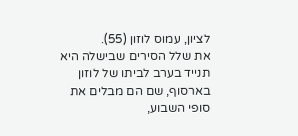לציון, עמוס לוזון (55).
את שלל הסירים שבישלה היא תנייד בערב לביתו של לוזון בארסוף, שם הם מבלים את סופי השבוע,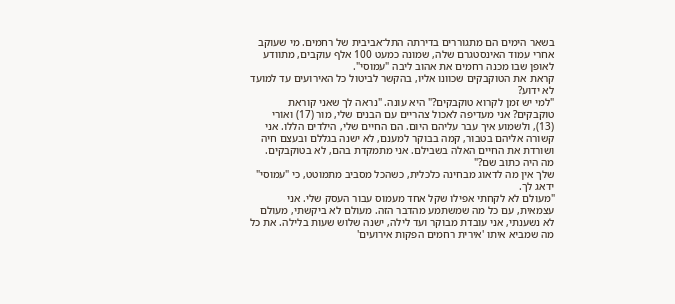בשאר הימים הם מתגוררים בדירתה התל־אביבית של רחמים. מי שעוקב אחרי עמוד האינסטגרם שלה, שמונה כמעט 100 אלף עוקבים, מתוודע לאופן שבו מכנה רחמים את אהוב ליבה "עמוסי".
קראת את הטוקבקים שכוונו אליו, בהקשר לביטול כל האירועים עד למועד לא ידוע?
"למי יש זמן לקרוא טוקבקים?" היא עונה. "נראה לך שאני קוראת טוקבקים? אני מעדיפה לאכול צהריים עם הבנים שלי, מור (17) ואוֹרי (13), ולשמוע איך עבר עליהם היום. הם החיים שלי, הילדים הללו. אני קשורה אליהם בטבור, קמה בבוקר למענם, לא ישנה בגללם ובעצם חיה ושורדת את החיים האלה בשבילם. אני מתמקדת בהם, לא בטוקבקים. מה היה כתוב שם?"
שלך אין מה לדאוג מבחינה כלכלית, כשהכל מסביב מתמוטט, כי "עמוסי" ידאג לך.
"מעולם לא לקחתי אפילו שקל אחד מעמוס עבור העסק שלי. אני עצמאית, עם כל מה שמשתמע מהדבר הזה. מעולם לא ביקשתי, מעולם לא נשענתי, אני עובדת מבוקר ועד לילה, ישנה שלוש שעות בלילה. את כל מה שמביא איתו 'אירית רחמים הפקות אירועים'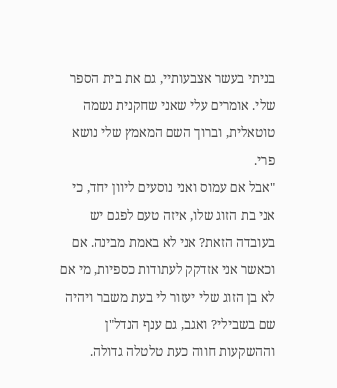בניתי בעשר אצבעותיי, גם את בית הספר שלי. אומרים עלי שאני שחקנית נשמה טוטאלית, וברוך השם המאמץ שלי נושא פרי.
"אבל אם עמוס ואני נוסעים ליוון יחד, כי אני בת הזוג שלו, איזה טעם לפגם יש בעובדה הזאת? אני לא באמת מבינה. אם וכאשר אני אזדקק לעתודות כספיות, מי אם לא בן הזוג שלי יעזור לי בעת משבר ויהיה שם בשבילי? ואגב, גם ענף הנדל"ן וההשקעות חווה כעת טלטלה גדולה.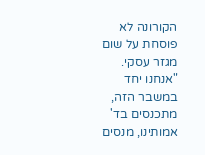הקורונה לא פוסחת על שום מגזר עסקי.
"אנחנו יחד במשבר הזה, מתכנסים בד' אמותינו, מנסים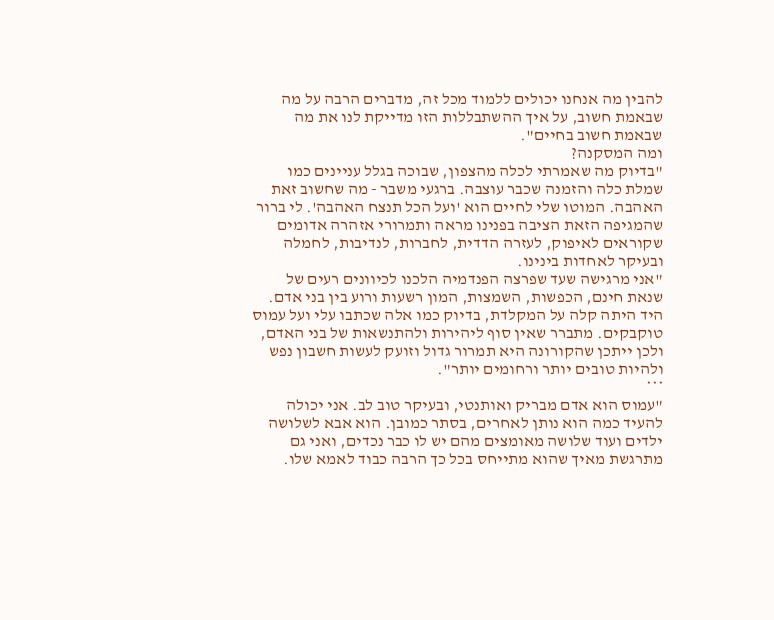להבין מה אנחנו יכולים ללמוד מכל זה, מדברים הרבה על מה שבאמת חשוב, על איך ההשתבללות הזו מדייקת לנו את מה שבאמת חשוב בחיים".
ומה המסקנה?
"בדיוק מה שאמרתי לכלה מהצפון, שבוכה בגלל עניינים כמו שמלת כלה והזמנה שכבר עוצבה. ברגעי משבר - מה שחשוב זאת האהבה. המוטו שלי לחיים הוא 'ועל הכל תנצח האהבה'. לי ברור שהמגיפה הזאת הציבה בפנינו מראה ותמרורי אזהרה אדומים שקוראים לאיפוק, לעזרה הדדית, לחברות, לנדיבות, לחמלה ובעיקר לאחדות בינינו.
"אני מרגישה שעד שפרצה הפנדמיה הלכנו לכיוונים רעים של שנאת חינם, הכפשות, השמצות, המון רשעות ורוע בין בני אדם. היד היתה קלה על המקלדת, בדיוק כמו אלה שכתבו עלי ועל עמוס טוקבקים. מתברר שאין סוף ליהירות ולהתנשאות של בני האדם, ולכן ייתכן שהקורונה היא תמרור גדול וזועק לעשות חשבון נפש ולהיות טובים יותר ורחומים יותר".
***
"עמוס הוא אדם מבריק ואותנטי, ובעיקר טוב לב. אני יכולה להעיד כמה הוא נותן לאחרים, בסתר כמובן. הוא אבא לשלושה ילדים ועוד שלושה מאומצים מהם יש לו כבר נכדים, ואני גם מתרגשת מאיך שהוא מתייחס בכל כך הרבה כבוד לאמא שלו.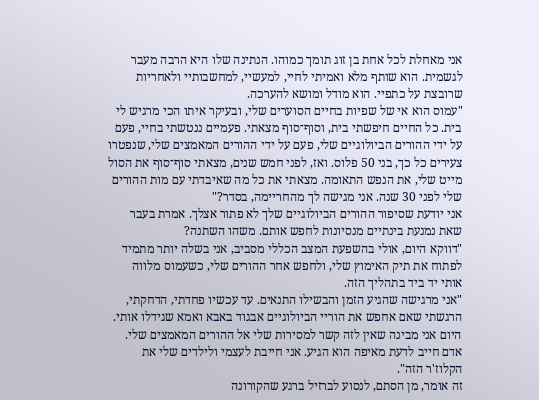אני מאחלת לכל אחת בן זוג תומך כמוהו. הנתינה שלו היא הרבה מעבר לגשמית. הוא שותף מלא ואמיתי לחיי, למעשיי, למחשבותיי ולאחריות שרובצת על כתפיי. הוא מודל ומושא להערכה.
"עמוס הוא אי של שפיות בחיים הסוערים שלי, ובעיקר איתו הכי מרגיש לי בית. כל החיים חיפשתי בית, וסוף־סוף מצאתי. פעמיים ננטשתי בחיי, פעם על ידי ההורים הביולוגיים שלי, פעם על ידי ההורים המאמצים שלי, שנפטרו צעירים כל כך, בני 50 פלוס. ואז, לפני חמש שנים, מצאתי סוף־סוף את הסול מייט שלי, את הנפש התאומה. מצאתי את כל מה שאיבדתי עם מות ההורים שלי לפני 30 שנה. אני מגישה לך מהחריימה, בסדר?"
אני יודעת שסיפור ההורים הביולוגיים שלך לא פתור אצלך. אמרת בעבר שאת נמנעת בינתיים מנסיונות לחפש אותם. משהו השתנה?
"דווקא היום, אולי בהשפעת המצב הכללי מסביב, אני בשלה יותר מתמיד לפתוח את תיק האימוץ שלי, ולחפש אחר ההורים שלי, כשעמוס מלווה אותי יד ביד בתהליך הזה.
"אני מרגישה שהגיע הזמן והבשילו התנאים. עד עכשיו פחדתי, הדחקתי, הרגשתי שאם אחפש את הוריי הביולוגיים אבגוד באבא ואמא שגידלו אותי. היום אני מבינה שאין לזה קשר למסירות שלי אל ההורים המאמצים שלי. אדם חייב לדעת מאיפה הוא הגיע. אני חייבת לעצמי ולילדים שלי את הקלוז'ר הזה".
זה אומר, מן הסתם, לנסוע לברזיל ברגע שהקורונה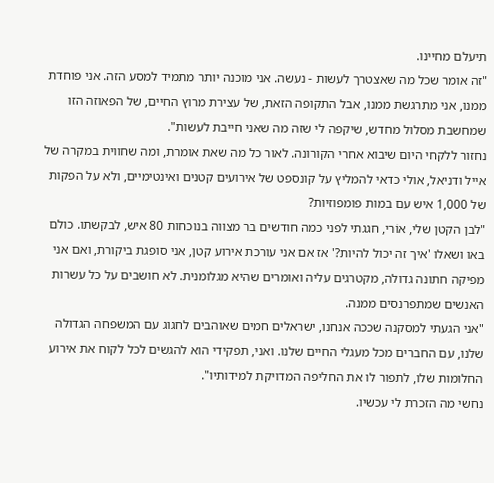תיעלם מחיינו.
"זה אומר שכל מה שאצטרך לעשות - נעשה. אני מוכנה יותר מתמיד למסע הזה. אני פוחדת ממנו, אני מתרגשת ממנו, אבל התקופה הזאת, של עצירת מרוץ החיים, של הפאוזה הזו שמחשבת מסלול מחדש, שיקפה לי שזה מה שאני חייבת לעשות".
נחזור ללקחי היום שיבוא אחרי הקורונה. לאור כל מה שאת אומרת, ומה שחווית במקרה של אייל ודניאל, אולי כדאי להמליץ על קונספט של אירועים קטנים ואינטימיים, ולא על הפקות של 1,000 איש עם במות פומפוזיות?
"לבן הקטן שלי, אוֹרי, חגגתי לפני כמה חודשים בר מצווה בנוכחות 80 איש, לבקשתו. כולם באו ושאלו 'איך זה יכול להיות?' אז אם אני עורכת אירוע קטן, אני סופגת ביקורת, ואם אני מפיקה חתונה גדולה, מקטרגים עליה ואומרים שהיא מגלומנית. לא חושבים על כל עשרות האנשים שמתפרנסים ממנה.
"אני הגעתי למסקנה שככה אנחנו, ישראלים חמים שאוהבים לחגוג עם המשפחה הגדולה שלנו, עם החברים מכל מעגלי החיים שלנו. ואני, תפקידי הוא להגשים לכל לקוח את אירוע החלומות שלו, לתפור לו את החליפה המדויקת למידותיו".
נחשי מה הזכרת לי עכשיו.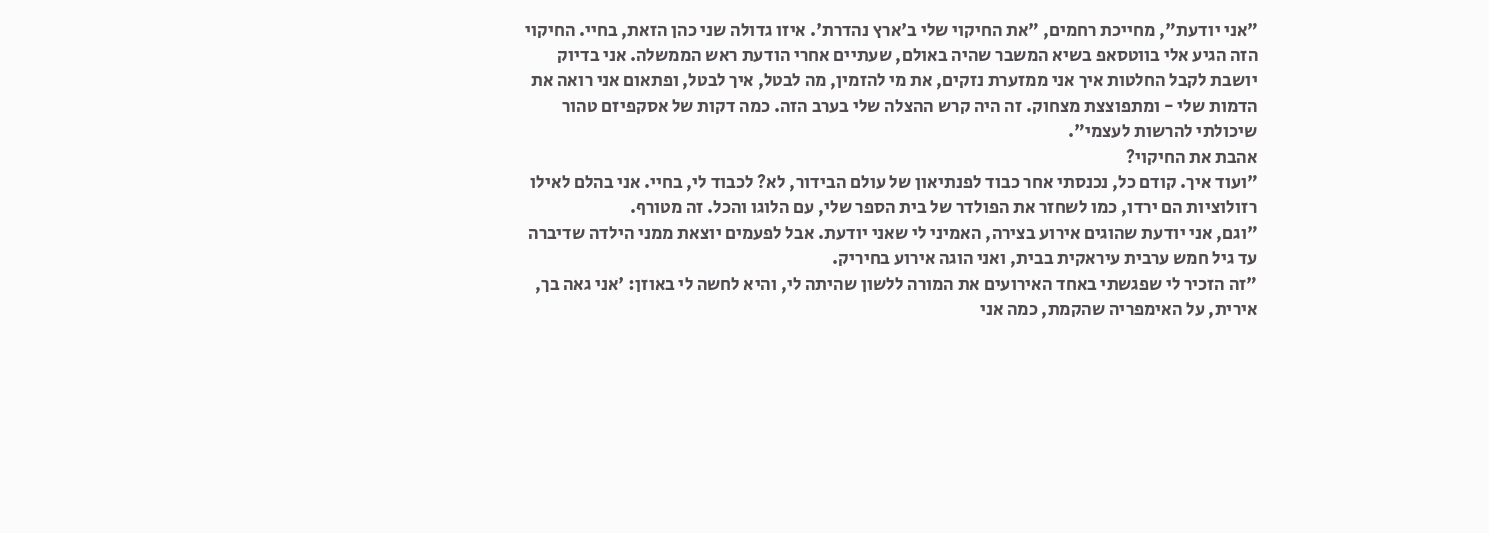"אני יודעת", מחייכת רחמים, "את החיקוי שלי ב'ארץ נהדרת'. איזו גדולה שני כהן הזאת, בחיי. החיקוי הזה הגיע אלי בווטסאפ בשיא המשבר שהיה באולם, שעתיים אחרי הודעת ראש הממשלה. אני בדיוק יושבת לקבל החלטות איך אני ממזערת נזקים, את מי להזמין, מה לבטל, איך לבטל, ופתאום אני רואה את הדמות שלי - ומתפוצצת מצחוק. זה היה קרש ההצלה שלי בערב הזה. כמה דקות של אסקפיזם טהור שיכולתי להרשות לעצמי".
אהבת את החיקוי?
"ועוד איך. קודם כל, נכנסתי אחר כבוד לפנתיאון של עולם הבידור, לא? לכבוד לי, בחיי. אני בהלם לאילו רזולוציות הם ירדו, כמו לשחזר את הפולדר של בית הספר שלי, עם הלוגו והכל. זה מטורף.
"וגם, אני יודעת שהוגים אירוע בצירה, האמיני לי שאני יודעת. אבל לפעמים יוצאת ממני הילדה שדיברה עד גיל חמש ערבית עיראקית בבית, ואני הוגה אירוע בחיריק.
"זה הזכיר לי שפגשתי באחד האירועים את המורה ללשון שהיתה לי, והיא לחשה לי באוזן: 'אני גאה בך, אירית, על האימפריה שהקמת, כמה אני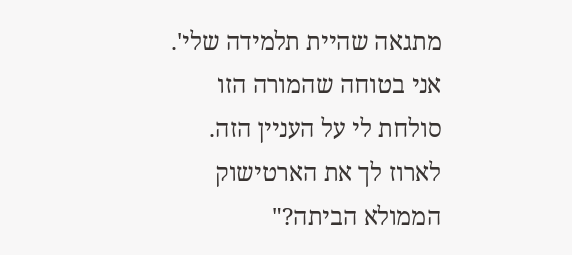מתגאה שהיית תלמידה שלי'. אני בטוחה שהמורה הזו סולחת לי על העניין הזה. לארוז לך את הארטישוק הממולא הביתה?"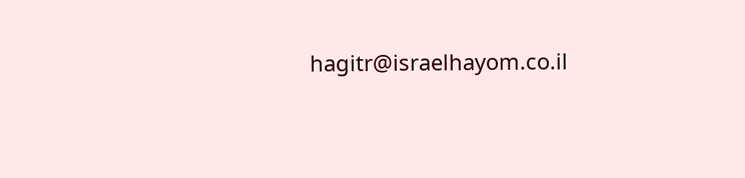hagitr@israelhayom.co.il